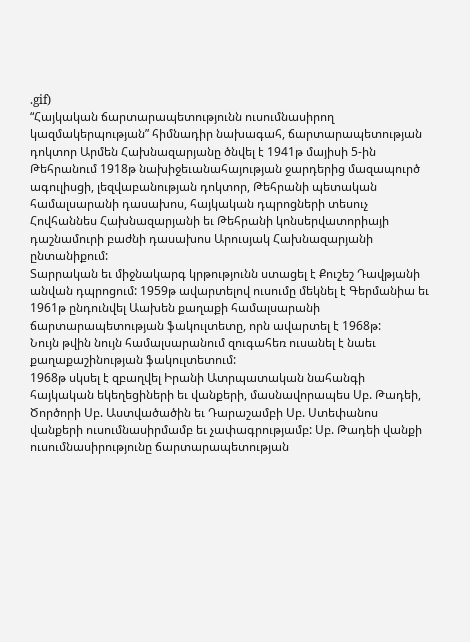.gif)
“Հայկական ճարտարապետությունն ուսումնասիրող կազմակերպության” հիմնադիր նախագահ, ճարտարապետության դոկտոր Արմեն Հախնազարյանը ծնվել է 1941թ մայիսի 5-ին Թեհրանում 1918թ նախիջեւանահայության ջարդերից մազապուրծ ագուլիսցի, լեզվաբանության դոկտոր, Թեհրանի պետական համալսարանի դասախոս, հայկական դպրոցների տեսուչ Հովհաննես Հախնազարյանի եւ Թեհրանի կոնսերվատորիայի դաշնամուրի բաժնի դասախոս Արուսյակ Հախնազարյանի ընտանիքում:
Տարրական եւ միջնակարգ կրթությունն ստացել է Քուշեշ Դավթյանի անվան դպրոցում: 1959թ ավարտելով ուսումը մեկնել է Գերմանիա եւ 1961թ ընդունվել Աախեն քաղաքի համալսարանի ճարտարապետության ֆակուլտետը, որն ավարտել է 1968թ:
Նույն թվին նույն համալսարանում զուգահեռ ուսանել է նաեւ քաղաքաշինության ֆակուլտետում:
1968թ սկսել է զբաղվել Իրանի Ատրպատական նահանգի հայկական եկեղեցիների եւ վանքերի, մասնավորապես Սբ. Թադեի, Ծործորի Սբ. Աստվածածին եւ Դարաշամբի Սբ. Ստեփանոս վանքերի ուսումնասիրմամբ եւ չափագրությամբ: Սբ. Թադեի վանքի ուսումնասիրությունը ճարտարապետության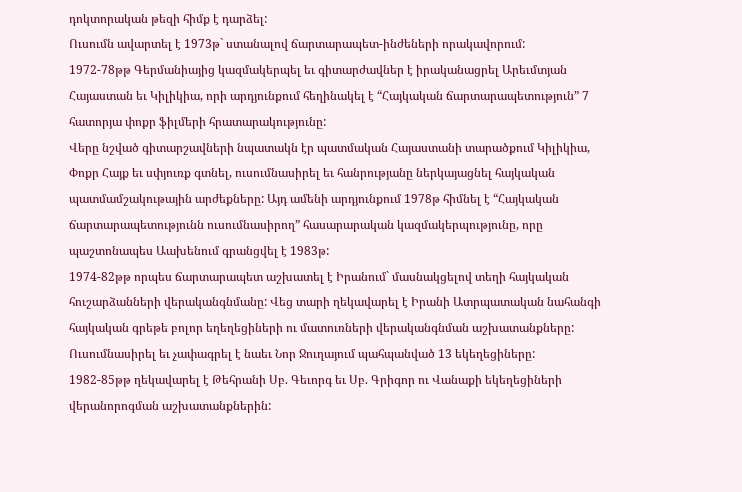դոկտորական թեզի հիմք է դարձել:
Ուսումն ավարտել է 1973թ` ստանալով ճարտարապետ-ինժեների որակավորում:
1972-78թթ Գերմանիայից կազմակերպել եւ գիտարժավներ է իրականացրել Արեւմտյան Հայաստան եւ Կիլիկիա, որի արդյունքում հեղինակել է “Հայկական ճարտարապետություն” 7 հատորյա փոքր ֆիլմերի հրատարակությունը:
Վերը նշված գիտարշավների նպատակն էր պատմական Հայաստանի տարածքում Կիլիկիա, Փոքր Հայք եւ սփյուռք գտնել, ուսումնասիրել եւ հանրությանը ներկայացնել հայկական պատմամշակութային արժեքները: Այդ ամենի արդյունքում 1978թ հիմնել է “Հայկական ճարտարապետությունն ուսումնասիրող” հասարարական կազմակերպությունը, որը պաշտոնապես Աախենում գրանցվել է 1983թ:
1974-82թթ որպես ճարտարապետ աշխատել է Իրանում` մասնակցելով տեղի հայկական հուշարձանների վերականգնմանը: Վեց տարի ղեկավարել է Իրանի Ատրպատական նահանգի հայկական գրեթե բոլոր եղեղեցիների ու մատուռների վերականգնման աշխատանքները:
Ուսումնասիրել եւ չափագրել է նաեւ Նոր Ջուղայում պահպանված 13 եկեղեցիները:
1982-85թթ ղեկավարել է Թեհրանի Սբ. Գեւորգ եւ Սբ. Գրիգոր ու Վանաքի եկեղեցիների վերանորոգման աշխատանքներին: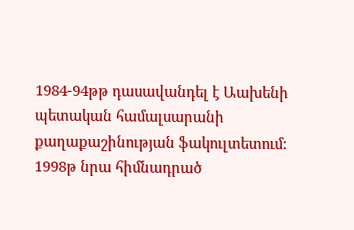1984-94թթ դասավանդել է Աախենի պետական համալսարանի քաղաքաշինության ֆակուլտետում:
1998թ նրա հիմնադրած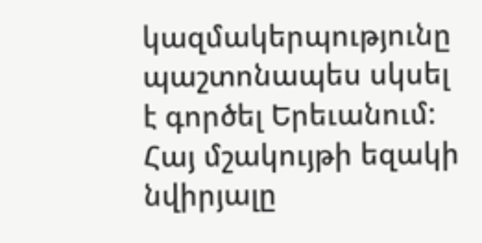կազմակերպությունը պաշտոնապես սկսել է գործել Երեւանում:
Հայ մշակույթի եզակի նվիրյալը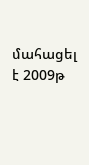մահացել է 2009թ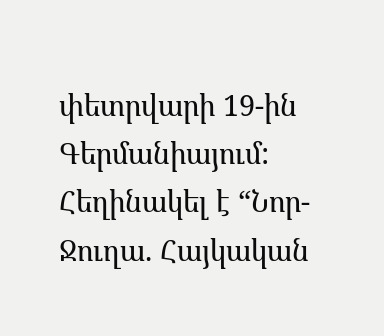փետրվարի 19-ին Գերմանիայում:
Հեղինակել է “Նոր-Ջուղա. Հայկական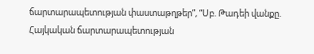ճարտարապետության փաստաթղթեր”, “Սբ. Թադեի վանքը. Հայկական ճարտարապետության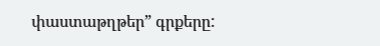փաստաթղթեր” գրքերը: